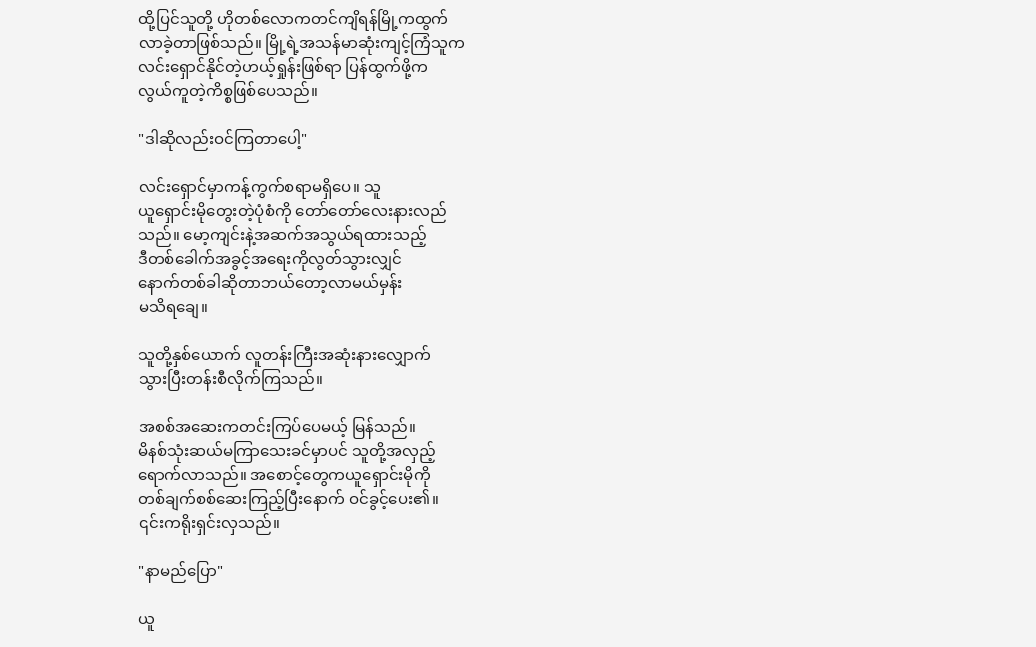ထို့ပြင်သူတို့ ဟိုတစ်လောကတင်ကျိရန်မြို့ကထွက်
လာခဲ့တာဖြစ်သည်။ မြို့ရဲ့အသန်မာဆုံးကျင့်ကြံသူက
လင်းရှောင်နိုင်တဲ့ဟယ့်ရှုန်းဖြစ်ရာ ပြန်ထွက်ဖို့က
လွယ်ကူတဲ့ကိစ္စဖြစ်ပေသည်။

"ဒါဆိုလည်းဝင်ကြတာပေါ့"

လင်းရှောင်မှာကန့်ကွက်စရာမရှိပေ။ သူ
ယူရှောင်းမိုတွေးတဲ့ပုံစံကို တော်တော်လေးနားလည်
သည်။ မော့ကျင်းနဲ့အဆက်အသွယ်ရထားသည့်
ဒီတစ်ခေါက်အခွင့်အရေးကိုလွတ်သွားလျှင်
နောက်တစ်ခါဆိုတာဘယ်တော့လာမယ်မှန်း
မသိရချေ။

သူတို့နှစ်ယောက် လူတန်းကြီးအဆုံးနားလျှောက်
သွားပြီးတန်းစီလိုက်ကြသည်။

အစစ်အဆေးကတင်းကြပ်ပေမယ့် မြန်သည်။
မိနစ်သုံးဆယ်မကြာသေးခင်မှာပင် သူတို့အလှည့်
ရောက်လာသည်။ အစောင့်တွေကယူရှောင်းမိုကို
တစ်ချက်စစ်ဆေးကြည့်ပြီးနောက် ဝင်ခွင့်ပေး၏။
၎င်းကရိုးရှင်းလှသည်။

"နာမည်ပြော"

ယူ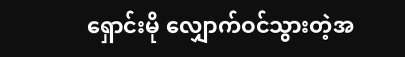ရှောင်းမို လျှောက်ဝင်သွားတဲ့အ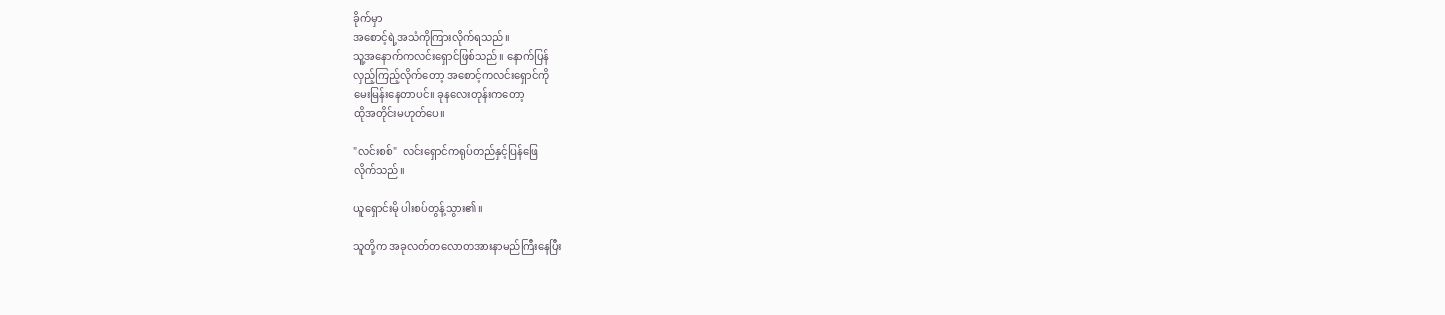ခိုက်မှာ
အစောင့်ရဲ့အသံကိုကြားလိုက်ရသည်။
သူ့အနောက်ကလင်းရှောင်ဖြစ်သည်။ နောက်ပြန်
လှည့်ကြည့်လိုက်တော့ အစောင့်ကလင်းရှောင်ကို
မေးမြန်းနေတာပင်။ ခုနလေးတုန်းကတော့
ထိုအတိုင်းမဟုတ်ပေ။

"လင်းစစ်"  လင်းရှောင်ကရုပ်တည်နှင့်ပြန်ဖြေ
လိုက်သည်။

ယူရှောင်းမို ပါးစပ်တွန့်သွား၏။

သူတို့က အခုလတ်တလောတအားနာမည်ကြီးနေပြီး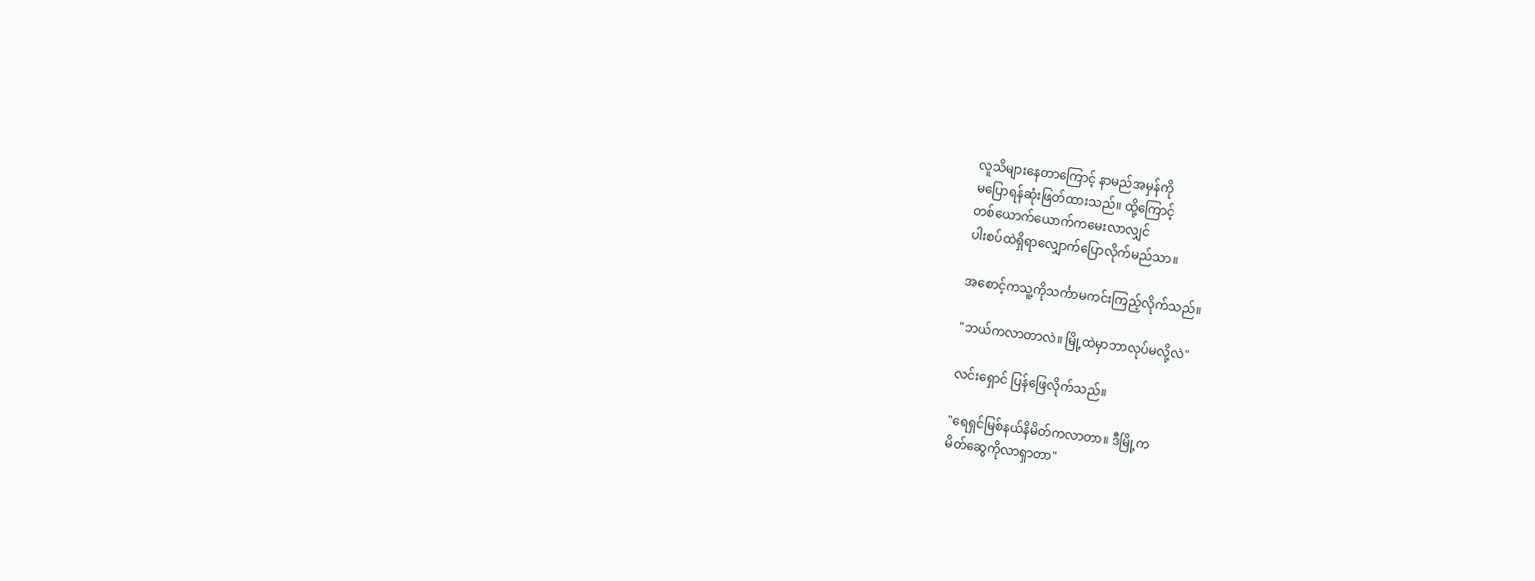လူသိများနေတာကြောင့် နာမည်အမှန်ကို
မပြောရန်ဆုံးဖြတ်ထားသည်။ ထို့ကြောင့်
တစ်ယောက်ယောက်ကမေးလာလျှင်
ပါးစပ်ထဲရှိရာလျှောက်ပြောလိုက်မည်သာ။

အစောင့်ကသူ့ကိုသင်္ကာမကင်းကြည့်လိုက်သည်။

"ဘယ်ကလာတာလဲ။ မြို့ထဲမှာဘာလုပ်မလို့လဲ"

လင်းရှောင် ပြန်ဖြေလိုက်သည်။

"ရေရှင်မြစ်နယ်နိမိတ်ကလာတာ။ ဒီမြို့က
မိတ်ဆွေကိုလာရှာတာ"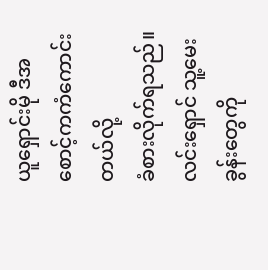ယူရှောင်းမို ဒီအစောင့်ကကံကောင်းတယ်လို့
ခံစားလိုက်ရသည်။ လင်းရှောင် သူ့မေးခွန်းတွေကို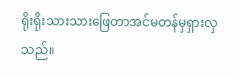ရိုးရိုးသားသားဖြေတာအင်မတန်မှရှားလှသည်။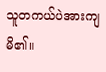သူတကယ်ပဲအားကျမိ၏။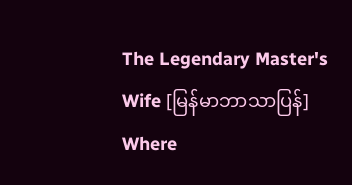The Legendary Master's Wife [မြန်မာဘာသာပြန်] Where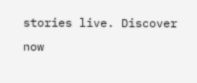stories live. Discover now